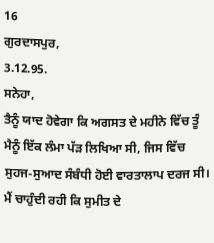16
ਗੁਰਦਾਸਪੁਰ,
3.12.95.
ਸਨੇਹਾ,
ਤੈਨੂੰ ਯਾਦ ਹੋਵੇਗਾ ਕਿ ਅਗਸਤ ਦੇ ਮਹੀਨੇ ਵਿੱਚ ਤੂੰ ਮੈਨੂੰ ਇੱਕ ਲੰਮਾ ਪੱੜ ਲਿਖਿਆ ਸੀ, ਜਿਸ ਵਿੱਚ ਸੁਹਜ-ਸੁਆਦ ਸੰਬੰਧੀ ਹੋਈ ਵਾਰਤਾਲਾਪ ਦਰਜ ਸੀ। ਮੈਂ ਚਾਹੁੰਦੀ ਰਹੀ ਕਿ ਸੁਮੀਤ ਦੇ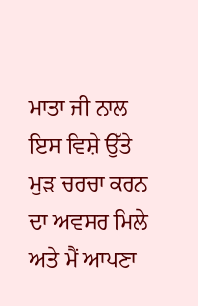ਮਾਤਾ ਜੀ ਨਾਲ ਇਸ ਵਿਸ਼ੇ ਉੱਤੇ ਮੁੜ ਚਰਚਾ ਕਰਨ ਦਾ ਅਵਸਰ ਮਿਲੇ ਅਤੇ ਮੈਂ ਆਪਣਾ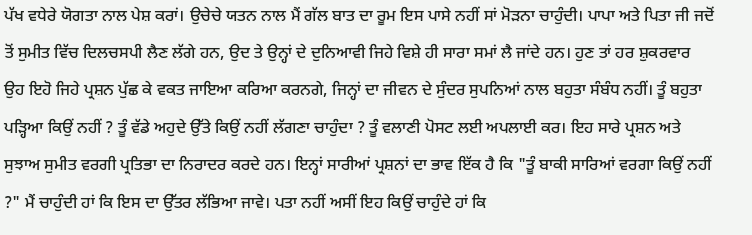ਪੱਖ ਵਧੇਰੇ ਯੋਗਤਾ ਨਾਲ ਪੇਸ਼ ਕਰਾਂ। ਉਚੇਚੇ ਯਤਨ ਨਾਲ ਮੈਂ ਗੱਲ ਬਾਤ ਦਾ ਰੂਮ ਇਸ ਪਾਸੇ ਨਹੀਂ ਸਾਂ ਮੋੜਨਾ ਚਾਹੁੰਦੀ। ਪਾਪਾ ਅਤੇ ਪਿਤਾ ਜੀ ਜਦੋਂ ਤੋਂ ਸੁਮੀਤ ਵਿੱਚ ਦਿਲਚਸਪੀ ਲੈਣ ਲੱਗੇ ਹਨ, ਉਦ ਤੇ ਉਨ੍ਹਾਂ ਦੇ ਦੁਨਿਆਵੀ ਜਿਹੇ ਵਿਸ਼ੇ ਹੀ ਸਾਰਾ ਸਮਾਂ ਲੈ ਜਾਂਦੇ ਹਨ। ਹੁਣ ਤਾਂ ਹਰ ਸ਼ੁਕਰਵਾਰ ਉਹ ਇਹੋ ਜਿਹੇ ਪ੍ਰਸ਼ਨ ਪੁੱਛ ਕੇ ਵਕਤ ਜਾਇਆ ਕਰਿਆ ਕਰਨਗੇ, ਜਿਨ੍ਹਾਂ ਦਾ ਜੀਵਨ ਦੇ ਸੁੰਦਰ ਸੁਪਨਿਆਂ ਨਾਲ ਬਹੁਤਾ ਸੰਬੰਧ ਨਹੀਂ। ਤੂੰ ਬਹੁਤਾ ਪੜ੍ਹਿਆ ਕਿਉਂ ਨਹੀਂ ? ਤੂੰ ਵੱਡੇ ਅਹੁਦੇ ਉੱਤੇ ਕਿਉਂ ਨਹੀਂ ਲੱਗਣਾ ਚਾਹੁੰਦਾ ? ਤੂੰ ਵਲਾਣੀ ਪੋਸਟ ਲਈ ਅਪਲਾਈ ਕਰ। ਇਹ ਸਾਰੇ ਪ੍ਰਸ਼ਨ ਅਤੇ ਸੁਝਾਅ ਸੁਮੀਤ ਵਰਗੀ ਪ੍ਰਤਿਭਾ ਦਾ ਨਿਰਾਦਰ ਕਰਦੇ ਹਨ। ਇਨ੍ਹਾਂ ਸਾਰੀਆਂ ਪ੍ਰਸ਼ਨਾਂ ਦਾ ਭਾਵ ਇੱਕ ਹੈ ਕਿ "ਤੂੰ ਬਾਕੀ ਸਾਰਿਆਂ ਵਰਗਾ ਕਿਉਂ ਨਹੀਂ ?" ਮੈਂ ਚਾਹੁੰਦੀ ਹਾਂ ਕਿ ਇਸ ਦਾ ਉੱਤਰ ਲੱਭਿਆ ਜਾਵੇ। ਪਤਾ ਨਹੀਂ ਅਸੀਂ ਇਹ ਕਿਉਂ ਚਾਹੁੰਦੇ ਹਾਂ ਕਿ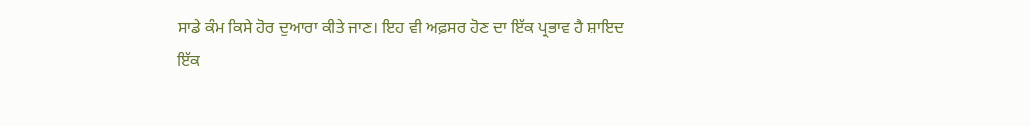ਸਾਡੇ ਕੰਮ ਕਿਸੇ ਹੋਰ ਦੁਆਰਾ ਕੀਤੇ ਜਾਣ। ਇਹ ਵੀ ਅਫ਼ਸਰ ਹੋਣ ਦਾ ਇੱਕ ਪ੍ਰਭਾਵ ਹੈ ਸ਼ਾਇਦ
ਇੱਕ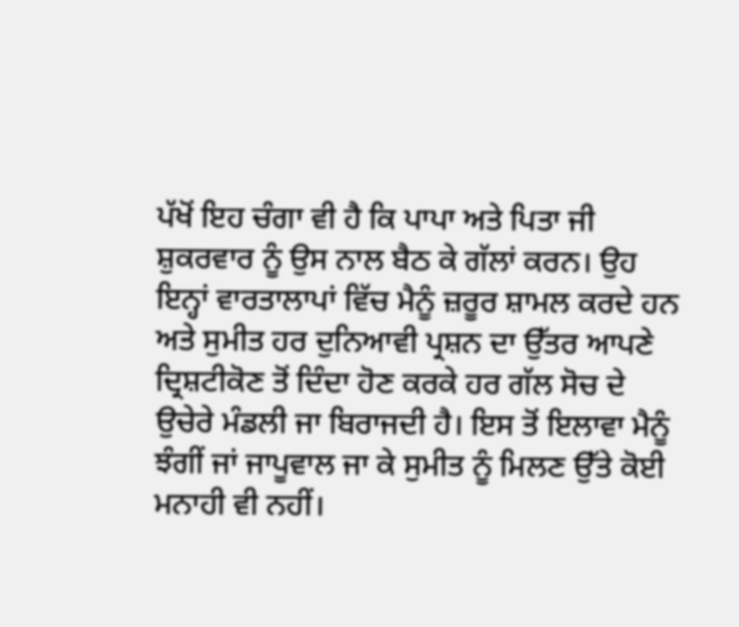ਪੱਖੋਂ ਇਹ ਚੰਗਾ ਵੀ ਹੈ ਕਿ ਪਾਪਾ ਅਤੇ ਪਿਤਾ ਜੀ ਸ਼ੁਕਰਵਾਰ ਨੂੰ ਉਸ ਨਾਲ ਬੈਠ ਕੇ ਗੱਲਾਂ ਕਰਨ। ਉਹ ਇਨ੍ਹਾਂ ਵਾਰਤਾਲਾਪਾਂ ਵਿੱਚ ਮੈਨੂੰ ਜ਼ਰੂਰ ਸ਼ਾਮਲ ਕਰਦੇ ਹਨ ਅਤੇ ਸੁਮੀਤ ਹਰ ਦੁਨਿਆਵੀ ਪ੍ਰਸ਼ਨ ਦਾ ਉੱਤਰ ਆਪਣੇ ਦ੍ਰਿਸ਼ਟੀਕੋਣ ਤੋਂ ਦਿੰਦਾ ਹੋਣ ਕਰਕੇ ਹਰ ਗੱਲ ਸੋਚ ਦੇ ਉਚੇਰੇ ਮੰਡਲੀ ਜਾ ਬਿਰਾਜਦੀ ਹੈ। ਇਸ ਤੋਂ ਇਲਾਵਾ ਮੈਨੂੰ ਝੰਗੀਂ ਜਾਂ ਜਾਪੂਵਾਲ ਜਾ ਕੇ ਸੁਮੀਤ ਨੂੰ ਮਿਲਣ ਉੱਤੇ ਕੋਈ ਮਨਾਹੀ ਵੀ ਨਹੀਂ।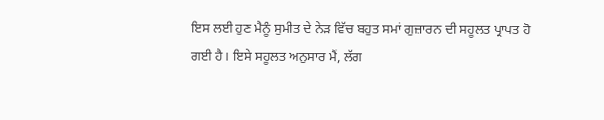ਇਸ ਲਈ ਹੁਣ ਮੈਨੂੰ ਸੁਮੀਤ ਦੇ ਨੇੜ ਵਿੱਚ ਬਹੁਤ ਸਮਾਂ ਗੁਜ਼ਾਰਨ ਦੀ ਸਹੂਲਤ ਪ੍ਰਾਪਤ ਹੋ ਗਈ ਹੈ। ਇਸੇ ਸਹੂਲਤ ਅਨੁਸਾਰ ਮੈਂ, ਲੱਗ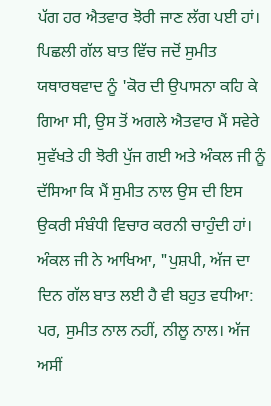ਪੱਗ ਹਰ ਐਤਵਾਰ ਝੋਰੀ ਜਾਣ ਲੱਗ ਪਈ ਹਾਂ। ਪਿਛਲੀ ਗੱਲ ਬਾਤ ਵਿੱਚ ਜਦੋਂ ਸੁਮੀਤ ਯਥਾਰਥਵਾਦ ਨੂੰ 'ਕੋਰ ਦੀ ਉਪਾਸਨਾ ਕਹਿ ਕੇ ਗਿਆ ਸੀ, ਉਸ ਤੋਂ ਅਗਲੇ ਐਤਵਾਰ ਮੈਂ ਸਵੇਰੇ ਸੁਵੱਖਤੇ ਹੀ ਝੋਰੀ ਪੁੱਜ ਗਈ ਅਤੇ ਅੰਕਲ ਜੀ ਨੂੰ ਦੱਸਿਆ ਕਿ ਮੈਂ ਸੁਮੀਤ ਨਾਲ ਉਸ ਦੀ ਇਸ ਉਕਰੀ ਸੰਬੰਧੀ ਵਿਚਾਰ ਕਰਨੀ ਚਾਹੁੰਦੀ ਹਾਂ। ਅੰਕਲ ਜੀ ਨੇ ਆਖਿਆ, "ਪੁਸ਼ਪੀ, ਅੱਜ ਦਾ ਦਿਨ ਗੱਲ ਬਾਤ ਲਈ ਹੈ ਵੀ ਬਹੁਤ ਵਧੀਆ: ਪਰ, ਸੁਮੀਤ ਨਾਲ ਨਹੀਂ, ਨੀਲੂ ਨਾਲ। ਅੱਜ ਅਸੀਂ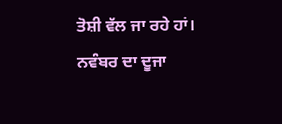ਤੋਸ਼ੀ ਵੱਲ ਜਾ ਰਹੇ ਹਾਂ। ਨਵੰਬਰ ਦਾ ਦੂਜਾ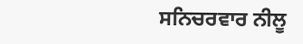ਸਨਿਚਰਵਾਰ ਨੀਲੂ